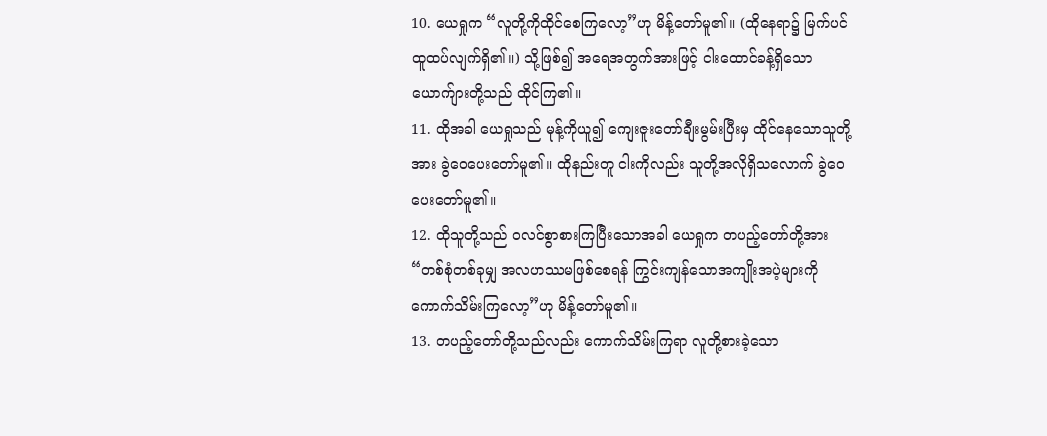10. ယေရှုက “လူတို့ကိုထိုင်စေကြလော့”ဟု မိန့်တော်မူ၏။ (ထိုနေရာ၌ မြက်ပင်ထူထပ်လျက်ရှိ၏။) သို့ဖြစ်၍ အရေအတွက်အားဖြင့် ငါးထောင်ခန့်ရှိသောယောက်ျားတို့သည် ထိုင်ကြ၏။
11. ထိုအခါ ယေရှုသည် မုန့်ကိုယူ၍ ကျေးဇူးတော်ချီးမွမ်းပြီးမှ ထိုင်နေသောသူတို့အား ခွဲဝေပေးတော်မူ၏။ ထိုနည်းတူ ငါးကိုလည်း သူတို့အလိုရှိသလောက် ခွဲဝေပေးတော်မူ၏။
12. ထိုသူတို့သည် ဝလင်စွာစားကြပြီးသောအခါ ယေရှုက တပည့်တော်တို့အား “တစ်စုံတစ်ခုမျှ အလဟဿမဖြစ်စေရန် ကြွင်းကျန်သောအကျိုးအပဲ့များကို ကောက်သိမ်းကြလော့”ဟု မိန့်တော်မူ၏။
13. တပည့်တော်တို့သည်လည်း ကောက်သိမ်းကြရာ လူတို့စားခဲ့သော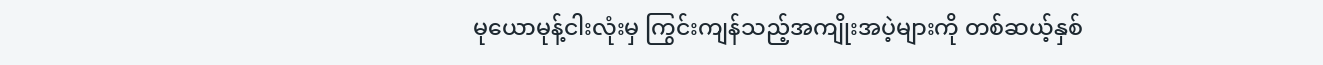မုယောမုန့်ငါးလုံးမှ ကြွင်းကျန်သည့်အကျိုးအပဲ့များကို တစ်ဆယ့်နှစ်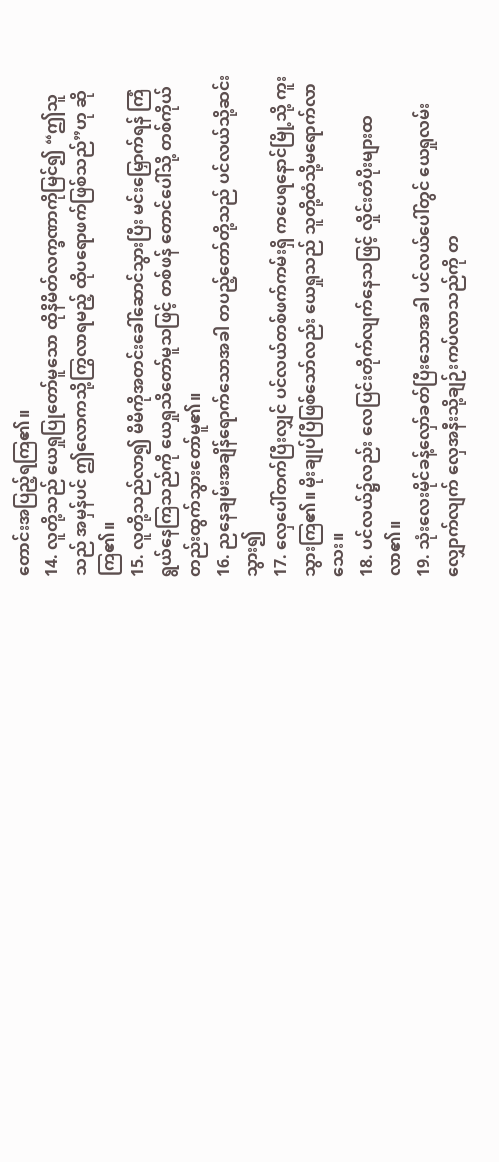တောင်းအပြည့်ရကြ၏။
14. လူတို့သည် ယေရှုပြုတော်မူသော ထိုနိမိတ်လက္ခဏာကိုမြင်၍ “ဤသူသည် အမှန်ပင် ဤလောကသို့ကြွလာရမည့် ထိုပရောဖက်ဖြစ်သည်”ဟု ဆိုကြ၏။
15. လူတို့သည်လာ၍ မိမိကိုအတင်းခေါ်ဆောင်သွားပြီး မင်းမြှောက်ရန် ကြံရွယ်နေကြသည်ကို ယေရှုသိတော်မူသဖြင့် တစ်ဖန် တောင်ပေါ်သို့ တစ်ကိုယ်တည်းထွက်သွားတော်မူ၏။
16. ညနေချမ်းအချိန်ရောက်သောအခါ တပည့်တော်တို့သည် ပင်လယ်သို့ဆင်းသွား၍
17. လှေပေါ်တက်ပြီးလျှင် ပင်လယ်တစ်ဖက်ကမ်းရှိ ကပေရနောင်မြို့သို့ ကူးသွားကြ၏။ မိုးချုပ်ပြီဖြစ်သော်လည်း ယေရှုသည် သူတို့ထံသို့မရောက်လာသေး။
18. ပင်လယ်၌လည်း လေပြင်းတိုက်လျက်နေသဖြင့် လှိုင်းတံပိုးများထလာ၏။
19. သုံးလေးမိုင်ခန့်လှော်ခတ်ပြီးသောအခါ ပင်လယ်ပေါ်တွင် ယေရှုလမ်းလျှောက်လျက် လှေအနီးသို့ချဉ်းကပ်လာသည်ကို တ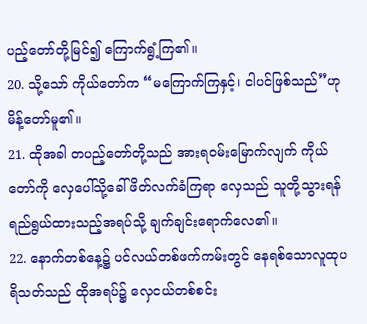ပည့်တော်တို့မြင်၍ ကြောက်ရွံ့ကြ၏။
20. သို့သော် ကိုယ်တော်က “မကြောက်ကြနှင့်၊ ငါပင်ဖြစ်သည်”ဟု မိန့်တော်မူ၏။
21. ထိုအခါ တပည့်တော်တို့သည် အားရဝမ်းမြောက်လျက် ကိုယ်တော်ကို လှေပေါ်သို့ခေါ်ဖိတ်လက်ခံကြရာ လှေသည် သူတို့သွားရန်ရည်ရွယ်ထားသည့်အရပ်သို့ ချက်ချင်းရောက်လေ၏။
22. နောက်တစ်နေ့၌ ပင်လယ်တစ်ဖက်ကမ်းတွင် နေရစ်သောလူထုပရိသတ်သည် ထိုအရပ်၌ လှေငယ်တစ်စင်း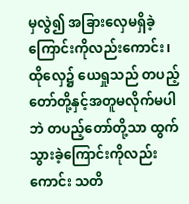မှလွဲ၍ အခြားလှေမရှိခဲ့ကြောင်းကိုလည်းကောင်း၊ ထိုလှေ၌ ယေရှုသည် တပည့်တော်တို့နှင့်အတူမလိုက်မပါဘဲ တပည့်တော်တို့သာ ထွက်သွားခဲ့ကြောင်းကိုလည်းကောင်း သတိ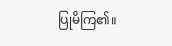ပြုမိကြ၏။